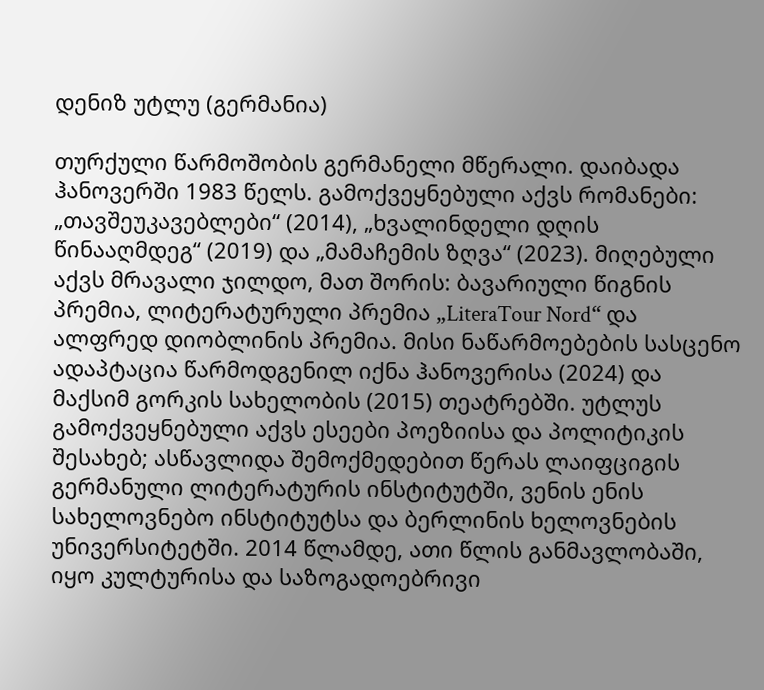დენიზ უტლუ (გერმანია)

თურქული წარმოშობის გერმანელი მწერალი. დაიბადა ჰანოვერში 1983 წელს. გამოქვეყნებული აქვს რომანები: „თავშეუკავებლები“ (2014), „ხვალინდელი დღის წინააღმდეგ“ (2019) და „მამაჩემის ზღვა“ (2023). მიღებული აქვს მრავალი ჯილდო, მათ შორის: ბავარიული წიგნის პრემია, ლიტერატურული პრემია „LiteraTour Nord“ და ალფრედ დიობლინის პრემია. მისი ნაწარმოებების სასცენო ადაპტაცია წარმოდგენილ იქნა ჰანოვერისა (2024) და მაქსიმ გორკის სახელობის (2015) თეატრებში. უტლუს გამოქვეყნებული აქვს ესეები პოეზიისა და პოლიტიკის შესახებ; ასწავლიდა შემოქმედებით წერას ლაიფციგის გერმანული ლიტერატურის ინსტიტუტში, ვენის ენის სახელოვნებო ინსტიტუტსა და ბერლინის ხელოვნების უნივერსიტეტში. 2014 წლამდე, ათი წლის განმავლობაში, იყო კულტურისა და საზოგადოებრივი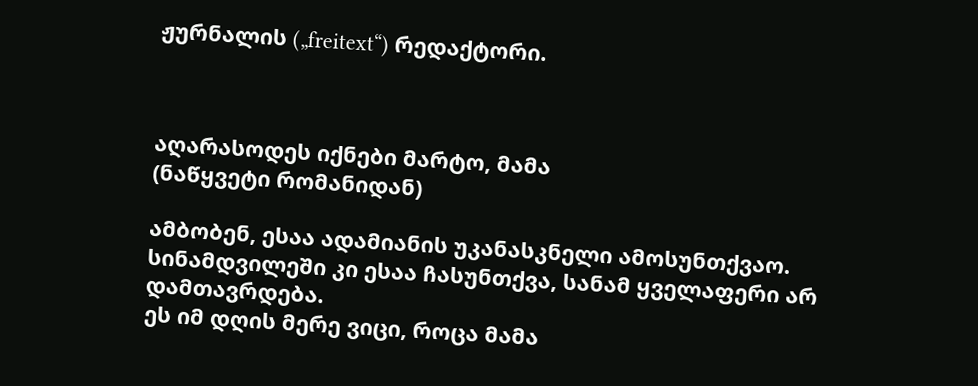ჟურნალის („freitext“) რედაქტორი.



აღარასოდეს იქნები მარტო, მამა
(ნაწყვეტი რომანიდან)

ამბობენ, ესაა ადამიანის უკანასკნელი ამოსუნთქვაო. სინამდვილეში კი ესაა ჩასუნთქვა, სანამ ყველაფერი არ დამთავრდება.
ეს იმ დღის მერე ვიცი, როცა მამა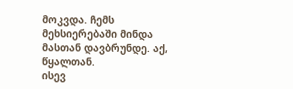მოკვდა. ჩემს მეხსიერებაში მინდა მასთან დავბრუნდე. აქ, წყალთან.
ისევ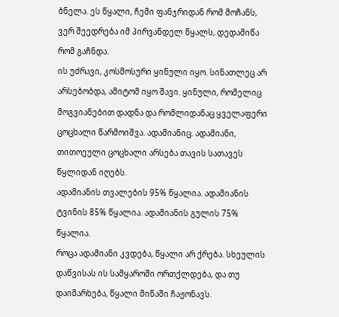ბნელა. ეს წყალი, ჩემი ფანჯრიდან რომ მოჩანს, ვერ შეედრება იმ პირვანდელ წყალს, დედამიწა რომ გაჩნდა.
ის უძრავი, კოსმოსური ყინული იყო. სინათლეც არ არსებობდა, ამიტომ იყო შავი. ყინული, რომელიც მოგვიანებით დადნა და რომლიდანაც ყველაფერი ცოცხალი წარმოიშვა. ადამიანიც. ადამიანი, თითოეული ცოცხალი არსება თავის სათავეს წყლიდან იღებს.
ადამიანის თვალების 95% წყალია. ადამიანის ტვინის 85% წყალია. ადამიანის გულის 75% წყალია.
როცა ადამიანი კვდება, წყალი არ ქრება. სხეულის დაწვისას ის სამყაროში ორთქლდება, და თუ დაიმარხება, წყალი მიწაში ჩაჟონავს.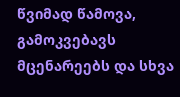წვიმად წამოვა, გამოკვებავს მცენარეებს და სხვა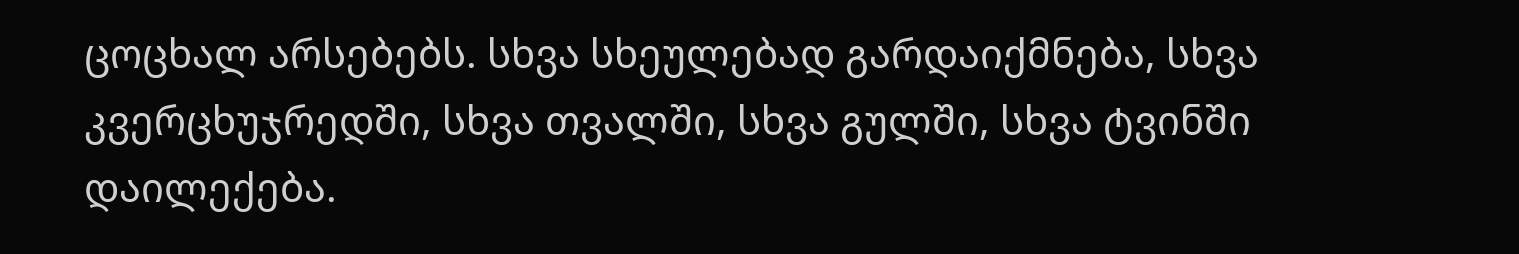ცოცხალ არსებებს. სხვა სხეულებად გარდაიქმნება, სხვა კვერცხუჯრედში, სხვა თვალში, სხვა გულში, სხვა ტვინში დაილექება.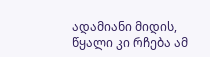ადამიანი მიდის, წყალი კი რჩება ამ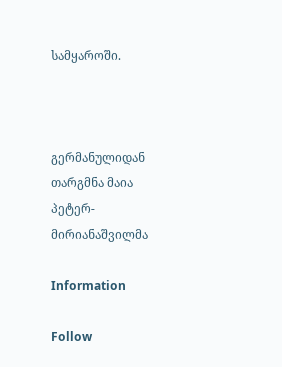სამყაროში.



გერმანულიდან თარგმნა მაია პეტერ-მირიანაშვილმა

Information

Follow